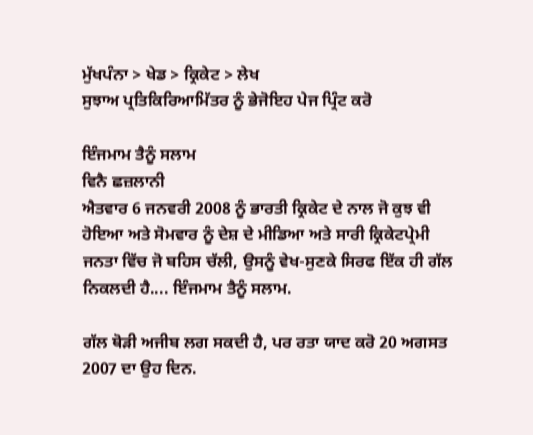ਮੁੱਖਪੰਨਾ > ਖੇਡ > ਕ੍ਰਿਕੇਟ > ਲੇਖ
ਸੁਝਾਅ ਪ੍ਰਤਿਕਿਰਿਆਮਿੱਤਰ ਨੂੰ ਭੇਜੋਇਹ ਪੇਜ ਪ੍ਰਿੰਟ ਕਰੋ

ਇੰਜਮਾਮ ਤੈਨੂੰ ਸਲਾਮ
ਵਿਨੈ ਛਜ਼ਲਾਨੀ
ਐਤਵਾਰ 6 ਜਨਵਰੀ 2008 ਨੂੰ ਭਾਰਤੀ ਕ੍ਰਿਕੇਟ ਦੇ ਨਾਲ ਜੋ ਕੁਝ ਵੀ ਹੋਇਆ ਅਤੇ ਸੋਮਵਾਰ ਨੂੰ ਦੇਸ਼ ਦੇ ਮੀਡਿਆ ਅਤੇ ਸਾਰੀ ਕ੍ਰਿਕੇਟਪ੍ਰੇਮੀ ਜਨਤਾ ਵਿੱਚ ਜੋ ਬਹਿਸ ਚੱਲੀ, ਉਸਨੂੰ ਵੇਖ-ਸੁਣਕੇ ਸਿਰਫ ਇੱਕ ਹੀ ਗੱਲ ਨਿਕਲਦੀ ਹੈ.... ਇੰਜਮਾਮ ਤੈਨੂੰ ਸਲਾਮ.

ਗੱਲ ਥੋੜੀ ਅਜੀਬ ਲਗ ਸਕਦੀ ਹੈ, ਪਰ ਰਤਾ ਯਾਦ ਕਰੋ 20 ਅਗਸਤ 2007 ਦਾ ਉਹ ਦਿਨ.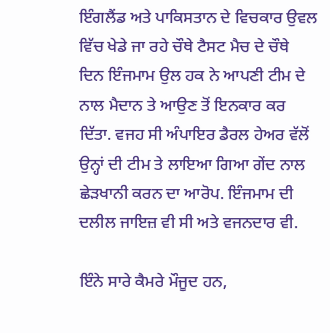ਇੰਗਲੈਂਡ ਅਤੇ ਪਾਕਿਸਤਾਨ ਦੇ ਵਿਚਕਾਰ ਉਵਲ ਵਿੱਚ ਖੇਡੇ ਜਾ ਰਹੇ ਚੌਥੇ ਟੈਸਟ ਮੈਚ ਦੇ ਚੌਥੇ ਦਿਨ ਇੰਜਮਾਮ ਉਲ ਹਕ ਨੇ ਆਪਣੀ ਟੀਮ ਦੇ ਨਾਲ ਮੈਦਾਨ ਤੇ ਆਉਣ ਤੋਂ ਇਨਕਾਰ ਕਰ ਦਿੱਤਾ. ਵਜਹ ਸੀ ਅੰਪਾਇਰ ਡੈਰਲ ਹੇਅਰ ਵੱਲੋਂ ਉਨ੍ਹਾਂ ਦੀ ਟੀਮ ਤੇ ਲਾਇਆ ਗਿਆ ਗੇਂਦ ਨਾਲ ਛੇੜਖਾਨੀ ਕਰਨ ਦਾ ਆਰੋਪ. ਇੰਜਮਾਮ ਦੀ ਦਲੀਲ ਜਾਇਜ਼ ਵੀ ਸੀ ਅਤੇ ਵਜਨਦਾਰ ਵੀ.

ਇੰਨੇ ਸਾਰੇ ਕੈਮਰੇ ਮੌਜੂਦ ਹਨ,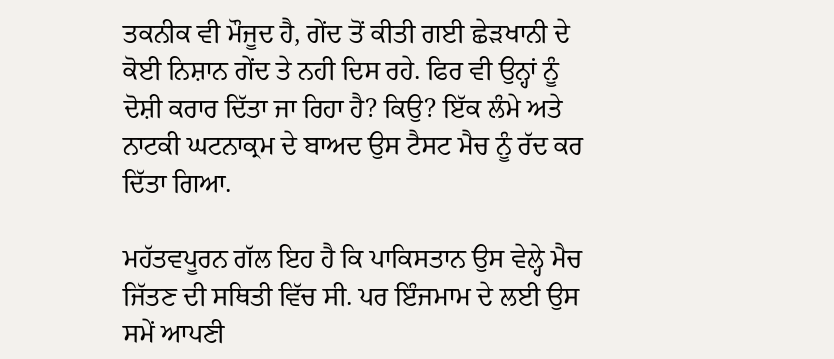ਤਕਨੀਕ ਵੀ ਮੌਜੂਦ ਹੈ, ਗੇਂਦ ਤੋਂ ਕੀਤੀ ਗਈ ਛੇੜਖਾਨੀ ਦੇ ਕੋਈ ਨਿਸ਼ਾਨ ਗੇਂਦ ਤੇ ਨਹੀ ਦਿਸ ਰਹੇ. ਫਿਰ ਵੀ ਉਨ੍ਹਾਂ ਨੂੰ ਦੋਸ਼ੀ ਕਰਾਰ ਦਿੱਤਾ ਜਾ ਰਿਹਾ ਹੈ? ਕਿਉ? ਇੱਕ ਲੰਮੇ ਅਤੇ ਨਾਟਕੀ ਘਟਨਾਕ੍ਰਮ ਦੇ ਬਾਅਦ ਉਸ ਟੈਸਟ ਮੈਚ ਨੂੰ ਰੱਦ ਕਰ ਦਿੱਤਾ ਗਿਆ.

ਮਹੱਤਵਪੂਰਨ ਗੱਲ ਇਹ ਹੈ ਕਿ ਪਾਕਿਸਤਾਨ ਉਸ ਵੇਲ੍ਹੇ ਮੈਚ ਜਿੱਤਣ ਦੀ ਸਥਿਤੀ ਵਿੱਚ ਸੀ. ਪਰ ਇੰਜਮਾਮ ਦੇ ਲਈ ਉਸ ਸਮੇਂ ਆਪਣੀ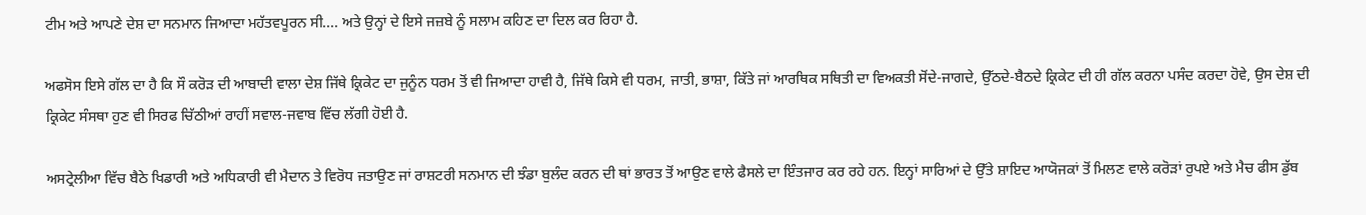ਟੀਮ ਅਤੇ ਆਪਣੇ ਦੇਸ਼ ਦਾ ਸਨਮਾਨ ਜਿਆਦਾ ਮਹੱਤਵਪੂਰਨ ਸੀ.... ਅਤੇ ਉਨ੍ਹਾਂ ਦੇ ਇਸੇ ਜਜ਼ਬੇ ਨੂੰ ਸਲਾਮ ਕਹਿਣ ਦਾ ਦਿਲ ਕਰ ਰਿਹਾ ਹੈ.

ਅਫਸੋਸ ਇਸੇ ਗੱਲ ਦਾ ਹੈ ਕਿ ਸੌ ਕਰੋੜ ਦੀ ਆਬਾਦੀ ਵਾਲਾ ਦੇਸ਼ ਜਿੱਥੇ ਕ੍ਰਿਕੇਟ ਦਾ ਜੁਨੂੰਨ ਧਰਮ ਤੋਂ ਵੀ ਜਿਆਦਾ ਹਾਵੀ ਹੈ, ਜਿੱਥੇ ਕਿਸੇ ਵੀ ਧਰਮ, ਜਾਤੀ, ਭਾਸ਼ਾ, ਕਿੱਤੇ ਜਾਂ ਆਰਥਿਕ ਸਥਿਤੀ ਦਾ ਵਿਅਕਤੀ ਸੋਂਦੇ-ਜਾਗਦੇ, ਉੱਠਦੇ-ਬੈਠਦੇ ਕ੍ਰਿਕੇਟ ਦੀ ਹੀ ਗੱਲ ਕਰਨਾ ਪਸੰਦ ਕਰਦਾ ਹੋਵੇ, ਉਸ ਦੇਸ਼ ਦੀ ਕ੍ਰਿਕੇਟ ਸੰਸਥਾ ਹੁਣ ਵੀ ਸਿਰਫ ਚਿੱਠੀਆਂ ਰਾਹੀਂ ਸਵਾਲ-ਜਵਾਬ ਵਿੱਚ ਲੱਗੀ ਹੋਈ ਹੈ.

ਅਸਟ੍ਰੇਲੀਆ ਵਿੱਚ ਬੈਠੇ ਖਿਡਾਰੀ ਅਤੇ ਅਧਿਕਾਰੀ ਵੀ ਮੈਦਾਨ ਤੇ ਵਿਰੋਧ ਜਤਾਉਣ ਜਾਂ ਰਾਸ਼ਟਰੀ ਸਨਮਾਨ ਦੀ ਝੰਡਾ ਬੁਲੰਦ ਕਰਨ ਦੀ ਥਾਂ ਭਾਰਤ ਤੋਂ ਆਉਣ ਵਾਲੇ ਫੈਸਲੇ ਦਾ ਇੰਤਜਾਰ ਕਰ ਰਹੇ ਹਨ. ਇਨ੍ਹਾਂ ਸਾਰਿਆਂ ਦੇ ਉੱਤੇ ਸ਼ਾਇਦ ਆਯੋਜਕਾਂ ਤੋਂ ਮਿਲਣ ਵਾਲੇ ਕਰੋੜਾਂ ਰੁਪਏ ਅਤੇ ਮੈਚ ਫੀਸ ਡੁੱਬ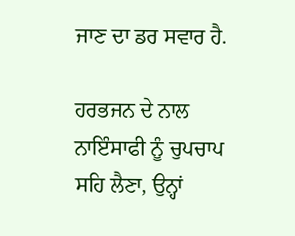ਜਾਣ ਦਾ ਡਰ ਸਵਾਰ ਹੈ.

ਹਰਭਜਨ ਦੇ ਨਾਲ ਨਾਇੰਸਾਫੀ ਨੂੰ ਚੁਪਚਾਪ ਸਹਿ ਲੈਣਾ, ਉਨ੍ਹਾਂ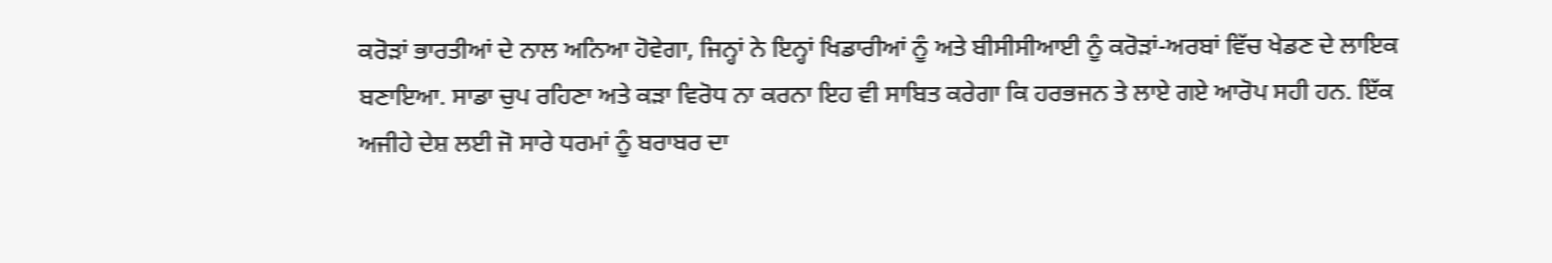ਕਰੋੜਾਂ ਭਾਰਤੀਆਂ ਦੇ ਨਾਲ ਅਨਿਆ ਹੋਵੇਗਾ, ਜਿਨ੍ਹਾਂ ਨੇ ਇਨ੍ਹਾਂ ਖਿਡਾਰੀਆਂ ਨੂੰ ਅਤੇ ਬੀਸੀਸੀਆਈ ਨੂੰ ਕਰੋੜਾਂ-ਅਰਬਾਂ ਵਿੱਚ ਖੇਡਣ ਦੇ ਲਾਇਕ ਬਣਾਇਆ. ਸਾਡਾ ਚੁਪ ਰਹਿਣਾ ਅਤੇ ਕੜਾ ਵਿਰੋਧ ਨਾ ਕਰਨਾ ਇਹ ਵੀ ਸਾਬਿਤ ਕਰੇਗਾ ਕਿ ਹਰਭਜਨ ਤੇ ਲਾਏ ਗਏ ਆਰੋਪ ਸਹੀ ਹਨ. ਇੱਕ ਅਜੀਹੇ ਦੇਸ਼ ਲਈ ਜੋ ਸਾਰੇ ਧਰਮਾਂ ਨੂੰ ਬਰਾਬਰ ਦਾ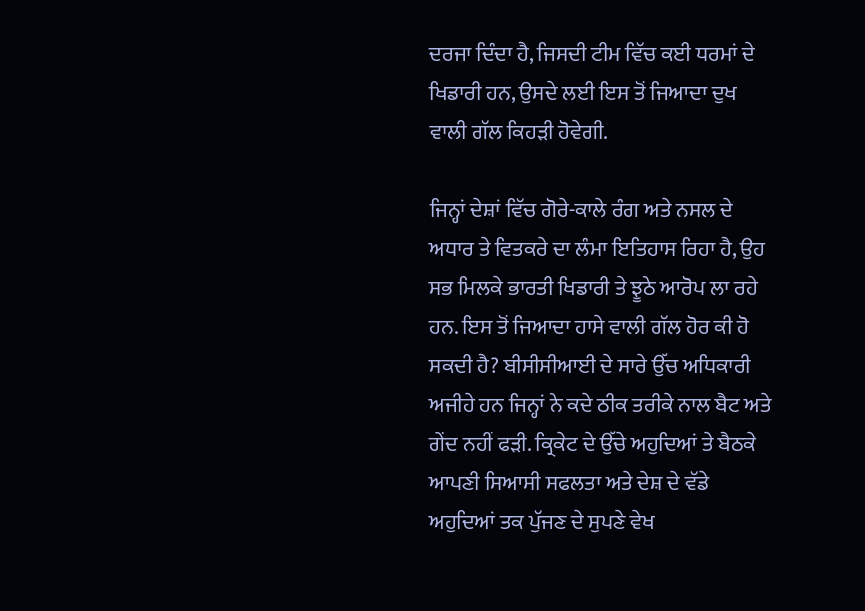ਦਰਜਾ ਦਿੰਦਾ ਹੈ, ਜਿਸਦੀ ਟੀਮ ਵਿੱਚ ਕਈ ਧਰਮਾਂ ਦੇ ਖਿਡਾਰੀ ਹਨ, ਉਸਦੇ ਲਈ ਇਸ ਤੋਂ ਜਿਆਦਾ ਦੁਖ ਵਾਲੀ ਗੱਲ ਕਿਹੜੀ ਹੋਵੇਗੀ.

ਜਿਨ੍ਹਾਂ ਦੇਸ਼ਾਂ ਵਿੱਚ ਗੋਰੇ-ਕਾਲੇ ਰੰਗ ਅਤੇ ਨਸਲ ਦੇ ਅਧਾਰ ਤੇ ਵਿਤਕਰੇ ਦਾ ਲੰਮਾ ਇਤਿਹਾਸ ਰਿਹਾ ਹੈ, ਉਹ ਸਭ ਮਿਲਕੇ ਭਾਰਤੀ ਖਿਡਾਰੀ ਤੇ ਝੂਠੇ ਆਰੋਪ ਲਾ ਰਹੇ ਹਨ. ਇਸ ਤੋਂ ਜਿਆਦਾ ਹਾਸੇ ਵਾਲੀ ਗੱਲ ਹੋਰ ਕੀ ਹੋ ਸਕਦੀ ਹੈ? ਬੀਸੀਸੀਆਈ ਦੇ ਸਾਰੇ ਉੱਚ ਅਧਿਕਾਰੀ ਅਜੀਹੇ ਹਨ ਜਿਨ੍ਹਾਂ ਨੇ ਕਦੇ ਠੀਕ ਤਰੀਕੇ ਨਾਲ ਬੈਟ ਅਤੇ ਗੇਂਦ ਨਹੀਂ ਫੜੀ. ਕ੍ਰਿਕੇਟ ਦੇ ਉੱਚੇ ਅਹੁਦਿਆਂ ਤੇ ਬੈਠਕੇ ਆਪਣੀ ਸਿਆਸੀ ਸਫਲਤਾ ਅਤੇ ਦੇਸ਼ ਦੇ ਵੱਡੇ ਅਹੁਦਿਆਂ ਤਕ ਪੁੱਜਣ ਦੇ ਸੁਪਣੇ ਵੇਖ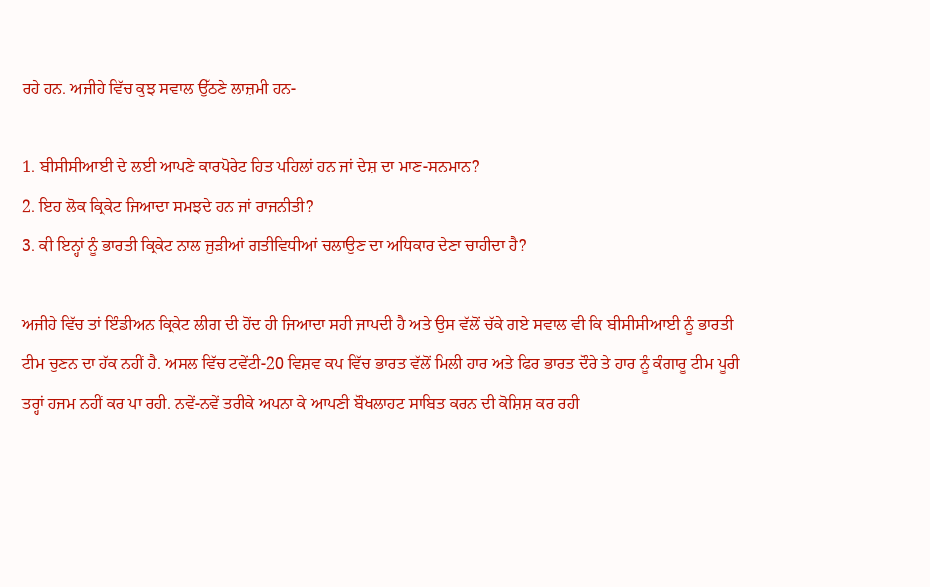ਰਹੇ ਹਨ. ਅਜੀਹੇ ਵਿੱਚ ਕੁਝ ਸਵਾਲ ਉੱਠਣੇ ਲਾਜ਼ਮੀ ਹਨ-

1. ਬੀਸੀਸੀਆਈ ਦੇ ਲਈ ਆਪਣੇ ਕਾਰਪੋਰੇਟ ਹਿਤ ਪਹਿਲਾਂ ਹਨ ਜਾਂ ਦੇਸ਼ ਦਾ ਮਾਣ-ਸਨਮਾਨ?
2. ਇਹ ਲੋਕ ਕ੍ਰਿਕੇਟ ਜਿਆਦਾ ਸਮਝਦੇ ਹਨ ਜਾਂ ਰਾਜਨੀਤੀ?
3. ਕੀ ਇਨ੍ਹਾਂ ਨੂੰ ਭਾਰਤੀ ਕ੍ਰਿਕੇਟ ਨਾਲ ਜੁੜੀਆਂ ਗਤੀਵਿਧੀਆਂ ਚਲਾਉਣ ਦਾ ਅਧਿਕਾਰ ਦੇਣਾ ਚਾਹੀਦਾ ਹੈ?

ਅਜੀਹੇ ਵਿੱਚ ਤਾਂ ਇੰਡੀਅਨ ਕ੍ਰਿਕੇਟ ਲੀਗ ਦੀ ਹੋਂਦ ਹੀ ਜਿਆਦਾ ਸਹੀ ਜਾਪਦੀ ਹੈ ਅਤੇ ਉਸ ਵੱਲੋਂ ਚੱਕੇ ਗਏ ਸਵਾਲ ਵੀ ਕਿ ਬੀਸੀਸੀਆਈ ਨੂੰ ਭਾਰਤੀ ਟੀਮ ਚੁਣਨ ਦਾ ਹੱਕ ਨਹੀਂ ਹੈ. ਅਸਲ ਵਿੱਚ ਟਵੇਂਟੀ-20 ਵਿਸ਼ਵ ਕਪ ਵਿੱਚ ਭਾਰਤ ਵੱਲੋਂ ਮਿਲੀ ਹਾਰ ਅਤੇ ਫਿਰ ਭਾਰਤ ਦੌਰੇ ਤੇ ਹਾਰ ਨੂੰ ਕੰਗਾਰੂ ਟੀਮ ਪੂਰੀ ਤਰ੍ਹਾਂ ਹਜਮ ਨਹੀਂ ਕਰ ਪਾ ਰਹੀ. ਨਵੇਂ-ਨਵੇਂ ਤਰੀਕੇ ਅਪਨਾ ਕੇ ਆਪਣੀ ਬੌਖਲਾਹਟ ਸਾਬਿਤ ਕਰਨ ਦੀ ਕੋਸ਼ਿਸ਼ ਕਰ ਰਹੀ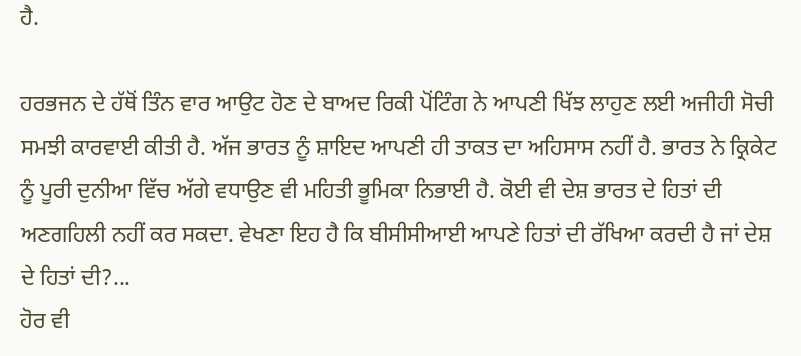ਹੈ.

ਹਰਭਜਨ ਦੇ ਹੱਥੋਂ ਤਿੰਨ ਵਾਰ ਆਉਟ ਹੋਣ ਦੇ ਬਾਅਦ ਰਿਕੀ ਪੋਂਟਿੰਗ ਨੇ ਆਪਣੀ ਖਿੱਝ ਲਾਹੁਣ ਲਈ ਅਜੀਹੀ ਸੋਚੀ ਸਮਝੀ ਕਾਰਵਾਈ ਕੀਤੀ ਹੈ. ਅੱਜ ਭਾਰਤ ਨੂੰ ਸ਼ਾਇਦ ਆਪਣੀ ਹੀ ਤਾਕਤ ਦਾ ਅਹਿਸਾਸ ਨਹੀਂ ਹੈ. ਭਾਰਤ ਨੇ ਕ੍ਰਿਕੇਟ ਨੂੰ ਪੂਰੀ ਦੁਨੀਆ ਵਿੱਚ ਅੱਗੇ ਵਧਾਉਣ ਵੀ ਮਹਿਤੀ ਭੂਮਿਕਾ ਨਿਭਾਈ ਹੈ. ਕੋਈ ਵੀ ਦੇਸ਼ ਭਾਰਤ ਦੇ ਹਿਤਾਂ ਦੀ ਅਣਗਹਿਲੀ ਨਹੀਂ ਕਰ ਸਕਦਾ. ਵੇਖਣਾ ਇਹ ਹੈ ਕਿ ਬੀਸੀਸੀਆਈ ਆਪਣੇ ਹਿਤਾਂ ਦੀ ਰੱਖਿਆ ਕਰਦੀ ਹੈ ਜਾਂ ਦੇਸ਼ ਦੇ ਹਿਤਾਂ ਦੀ?...
ਹੋਰ ਵੀ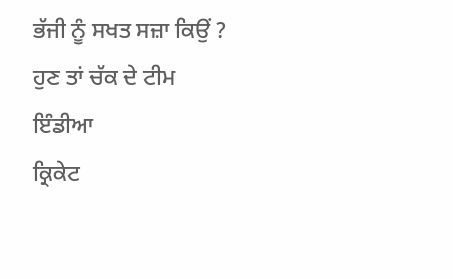ਭੱਜੀ ਨੂੰ ਸਖਤ ਸਜ਼ਾ ਕਿਉਂ ?
ਹੁਣ ਤਾਂ ਚੱਕ ਦੇ ਟੀਮ ਇੰਡੀਆ
ਕ੍ਰਿਕੇਟ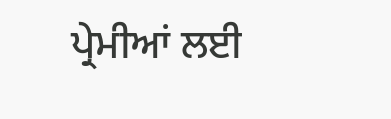ਪ੍ਰੇਮੀਆਂ ਲਈ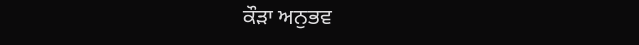ਕੌੜਾ ਅਨੁਭਵ